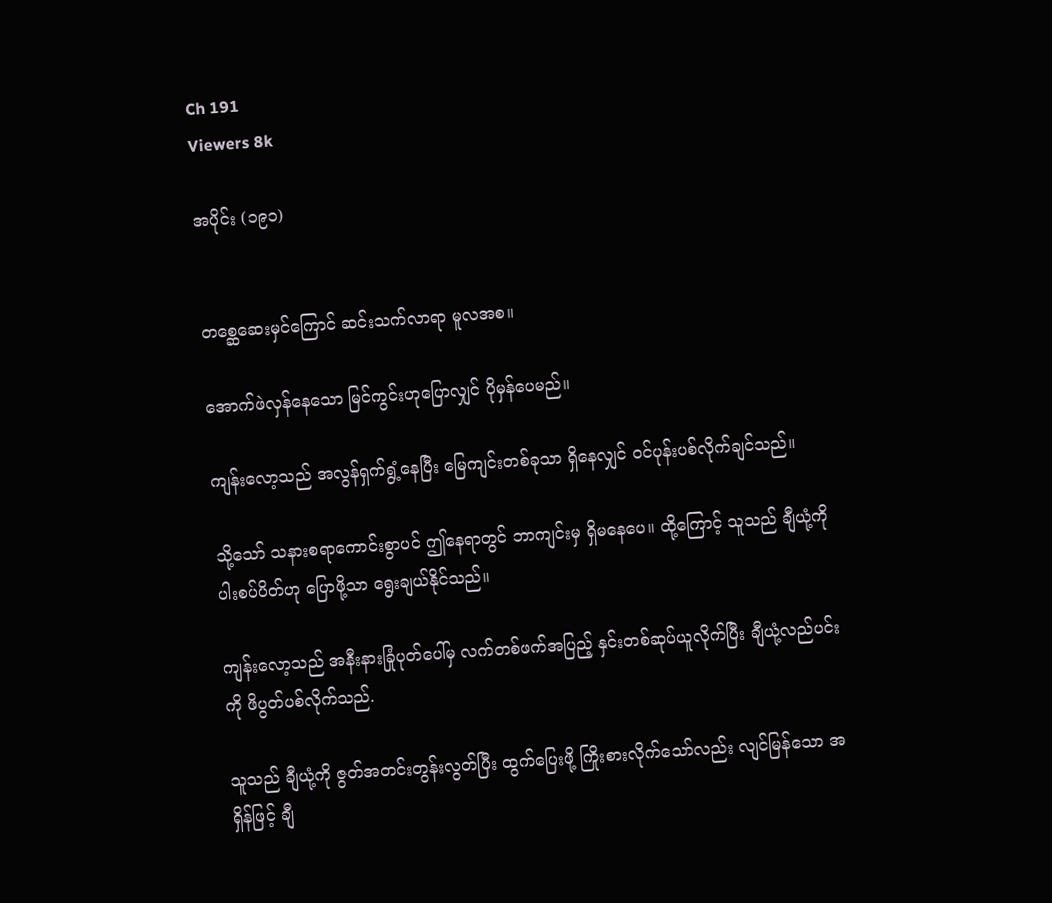Ch 191
Viewers 8k

အပိုင်း (၁၉၁)


တစ္ဆေဆေးမှင်ကြောင် ဆင်းသက်လာရာ မူလအစ။

အောက်ဖဲလှန်နေသော မြင်ကွင်းဟုပြောလျှင် ပိုမှန်ပေမည်။

ကျန်းလော့သည် အလွန်ရှက်ရွံ့နေပြီး မြေကျင်းတစ်ခုသာ ရှိနေလျှင် ဝင်ပုန်းပစ်လိုက်ချင်သည်။

သို့သော် သနားစရာကောင်းစွာပင် ဤနေရာတွင် ဘာကျင်းမှ ရှိမနေပေ။ ထို့ကြောင့် သူသည် ချီယုံ့ကို ပါးစပ်ပိတ်ဟု ပြောဖို့သာ ရွေးချယ်နိုင်သည်။

ကျန်းလော့သည် အနီးနားခြုံပုတ်ပေါ်မှ လက်တစ်ဖက်အပြည့် နှင်းတစ်ဆုပ်ယူလိုက်ပြီး ချီယုံ့လည်ပင်းကို ဖိပွတ်ပစ်လိုက်သည်.

သူသည် ချီယုံ့ကို ဇွတ်အတင်းတွန်းလွတ်ပြီး ထွက်ပြေးဖို့ ကြိုးစားလိုက်သော်လည်း လျင်မြန်သော အရှိန်ဖြင့် ချီ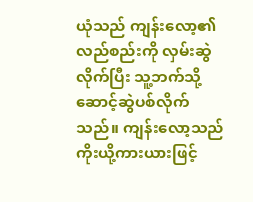ယုံသည် ကျန်းလော့၏ လည်စည်းကို လှမ်းဆွဲလိုက်ပြီး သူ့ဘက်သို့ ဆောင့်ဆွဲပစ်လိုက်သည်။ ကျန်းလော့သည် ကိုးယို့ကားယားဖြင့်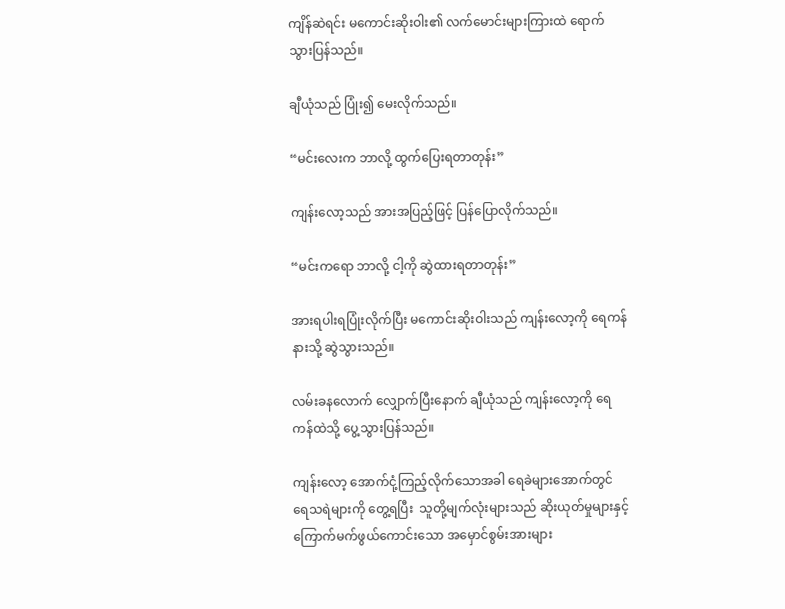ကျိန်ဆဲရင်း မကောင်းဆိုးဝါး၏ လက်မောင်းများကြားထဲ ရောက်သွားပြန်သည်။

ချီယုံသည် ပြုံး၍ မေးလိုက်သည်။

“မင်းလေးက ဘာလို့ ထွက်ပြေးရတာတုန်း”

ကျန်းလော့သည် အားအပြည့်ဖြင့် ပြန်ပြောလိုက်သည်။

“မင်းကရော ဘာလို့ ငါ့ကို ဆွဲထားရတာတုန်း”

အားရပါးရပြုံးလိုက်ပြီး မကောင်းဆိုးဝါးသည် ကျန်းလော့ကို ရေကန်နားသို့ ဆွဲသွားသည်။

လမ်းခနလောက် လျှောက်ပြီးနောက် ချီယုံသည် ကျန်းလော့ကို ရေကန်ထဲသို့ ပွေ့သွားပြန်သည်။

ကျန်းလော့ အောက်ငုံ့ကြည့်လိုက်သောအခါ ရေခဲများအောက်တွင် ရေသရဲများကို တွေ့ရပြီး  သူတို့မျက်လုံးများသည် ဆိုးယုတ်မှုများနှင့် ကြောက်မက်ဖွယ်ကောင်းသော အမှောင်စွမ်းအားများ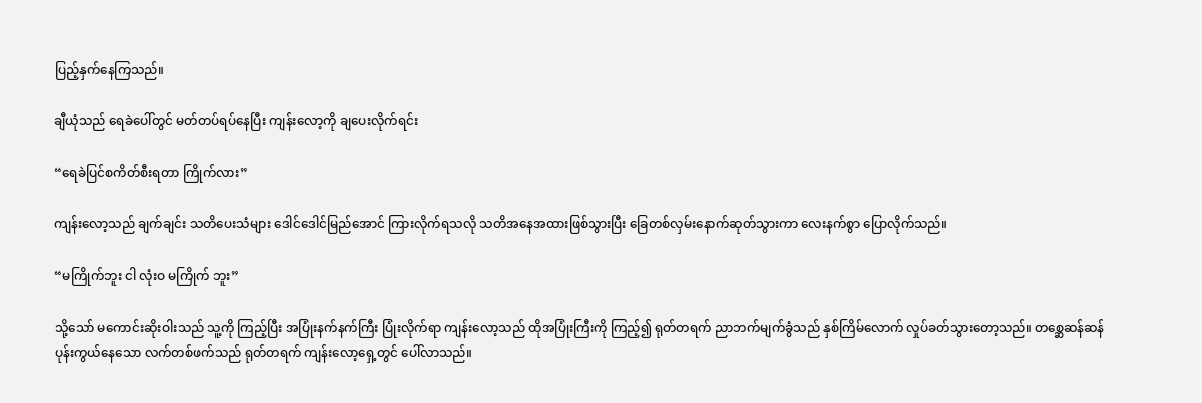ပြည့်နှက်နေကြသည်။

ချီယုံသည် ရေခဲပေါ်တွင် မတ်တပ်ရပ်နေပြီး ကျန်းလော့ကို ချပေးလိုက်ရင်း

“ရေခဲပြင်စကိတ်စီးရတာ ကြိုက်လား”

ကျန်းလော့သည် ချက်ချင်း သတိပေးသံများ ဒေါင်ဒေါင်မြည်အောင် ကြားလိုက်ရသလို သတိအနေအထားဖြစ်သွားပြီး ခြေတစ်လှမ်းနောက်ဆုတ်သွားကာ လေးနက်စွာ ပြောလိုက်သည်။

“မကြိုက်ဘူး ငါ လုံးဝ မကြိုက် ဘူး”

သို့သော် မကောင်းဆိုးဝါးသည် သူ့ကို ကြည့်ပြီး အပြုံးနက်နက်ကြီး ပြုံးလိုက်ရာ ကျန်းလော့သည် ထိုအပြုံးကြီးကို ကြည့်၍ ရုတ်တရက် ညာဘက်မျက်ခွံသည် နှစ်ကြိမ်လောက် လှုပ်ခတ်သွားတော့သည်။ တစ္ဆေဆန်ဆန် ပုန်းကွယ်နေသော လက်တစ်ဖက်သည် ရုတ်တရက် ကျန်းလော့ရှေ့တွင် ပေါ်လာသည်။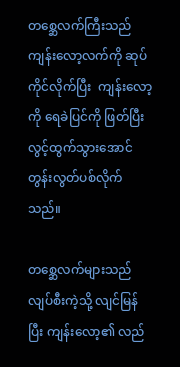တစ္ဆေလက်ကြီးသည် ကျန်းလော့လက်ကို ဆုပ်ကိုင်လိုက်ပြီး  ကျန်းလော့ကို ရေခဲပြင်ကို ဖြတ်ပြီး လွင့်ထွက်သွားအောင် တွန်းလွတ်ပစ်လိုက်သည်။

တစ္ဆေလက်များသည် လျပ်စီးကဲ့သို့ လျင်မြန်ပြီး ကျန်းလော့၏ လည်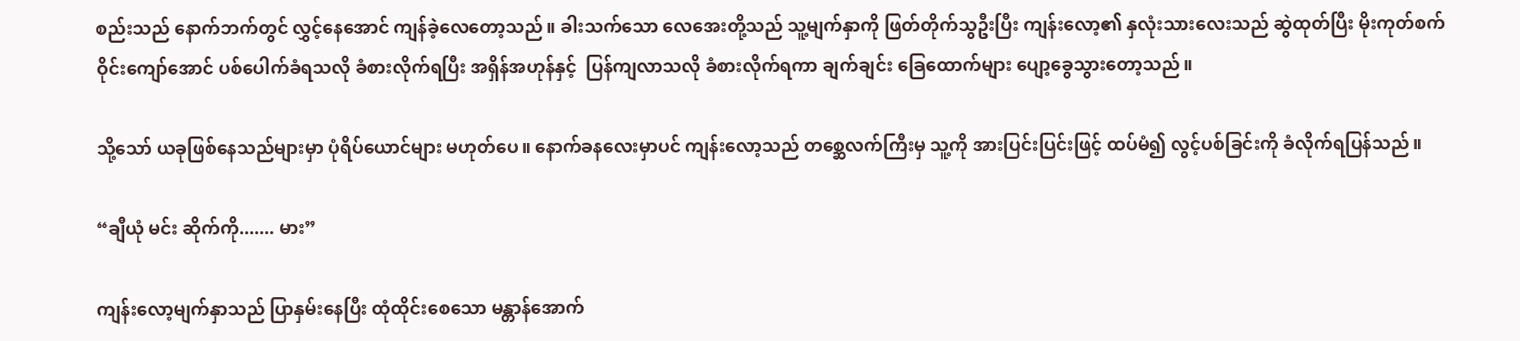စည်းသည် နောက်ဘက်တွင် လွှင့်နေအောင် ကျန်ခဲ့လေတော့သည်။ ခါးသက်သော လေအေးတို့သည် သူ့မျက်နှာကို ဖြတ်တိုက်သွဦးပြီး ကျန်းလော့၏ နှလုံးသားလေးသည် ဆွဲထုတ်ပြီး မိုးကုတ်စက်ဝိုင်းကျော်အောင် ပစ်ပေါက်ခံရသလို ခံစားလိုက်ရပြီး အရှိန်အဟုန်နှင့်  ပြန်ကျလာသလို ခံစားလိုက်ရကာ ချက်ချင်း ခြေထောက်များ ပျော့ခွေသွားတော့သည်။

သို့သော် ယခုဖြစ်နေသည်များမှာ ပုံရိပ်ယောင်များ မဟုတ်ပေ။ နောက်ခနလေးမှာပင် ကျန်းလော့သည် တစ္ဆေလက်ကြီးမှ သူ့ကို အားပြင်းပြင်းဖြင့် ထပ်မံ၍ လွင့်ပစ်ခြင်းကို ခံလိုက်ရပြန်သည်။

“ချီယုံ မင်း ဆိုက်ကို....... မား”

ကျန်းလော့မျက်နှာသည် ပြာနှမ်းနေပြီး ထုံထိုင်းစေသော မန္တာန်အောက်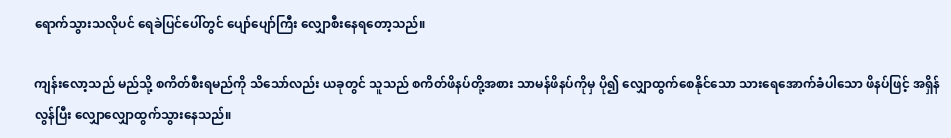ရောက်သွားသလိုပင် ရေခဲပြင်ပေါ်တွင် ပျော်ပျော်ကြီး လျှောစီးနေရတော့သည်။

ကျန်းလော့သည် မည်သို့ စကိတ်စီးရမည်ကို သိသော်လည်း ယခုတွင် သူသည် စကိတ်ဖိနပ်တို့အစား သာမန်ဖိနပ်ကိုမှ ပို၍ လျှောထွက်စေနိုင်သော သားရေအောက်ခံပါသော ဖိနပ်ဖြင့် အရှိန်လွန်ပြီး လျှောလျှောထွက်သွားနေသည်။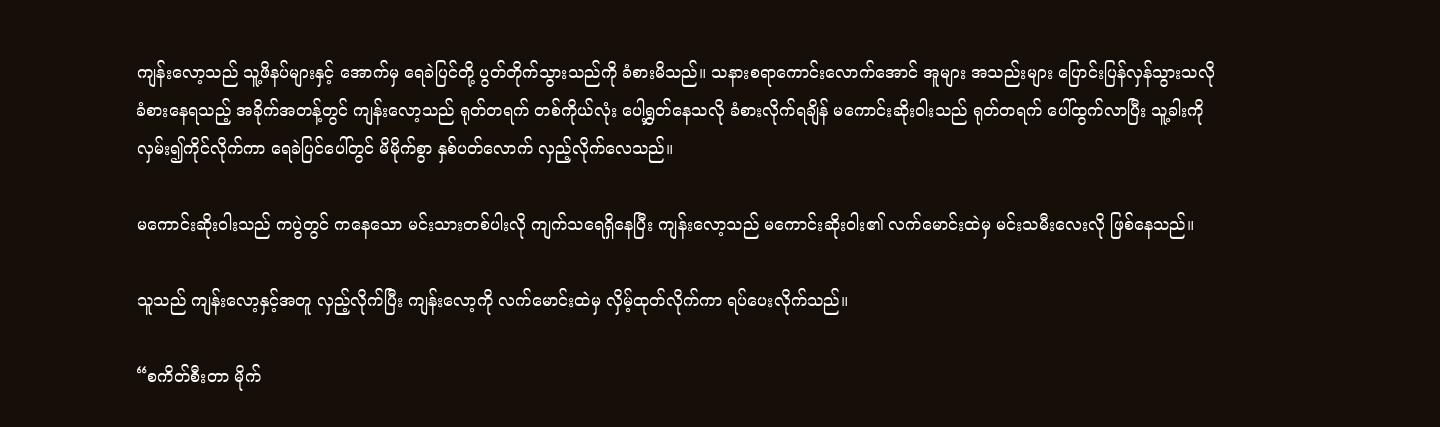ကျန်းလော့သည် သူ့ဖိနပ်များနှင့် အောက်မှ ရေခဲပြင်တို့ ပွတ်တိုက်သွားသည်ကို ခံစားမိသည်။ သနားစရာကောင်းလောက်အောင် အူများ အသည်းများ ပြောင်းပြန်လှန်သွားသလို ခံစားနေရသည့် အခိုက်အတန့်တွင် ကျန်းလော့သည် ရုတ်တရက် တစ်ကိုယ်လုံး ပေါ့ရွှတ်နေသလို ခံစားလိုက်ရချိန် မကောင်းဆိုးဝါးသည် ရုတ်တရက် ပေါ်ထွက်လာပြီး သူ့ခါးကို လှမ်း၍ကိုင်လိုက်ကာ ရေခဲပြင်ပေါ်တွင် မိမိုက်စွာ နှစ်ပတ်လောက် လှည့်လိုက်လေသည်။

မကောင်းဆိုးဝါးသည် ကပွဲတွင် ကနေသော မင်းသားတစ်ပါးလို ကျက်သရေရှိနေပြီး ကျန်းလော့သည် မကောင်းဆိုးဝါး၏ လက်မောင်းထဲမှ မင်းသမီးလေးလို ဖြစ်နေသည်။

သူသည် ကျန်းလော့နှင့်အတူ လှည့်လိုက်ပြီး ကျန်းလော့ကို လက်မောင်းထဲမှ လှိမ့်ထုတ်လိုက်ကာ ရပ်ပေးလိုက်သည်။

“စကိတ်စီးတာ မိုက်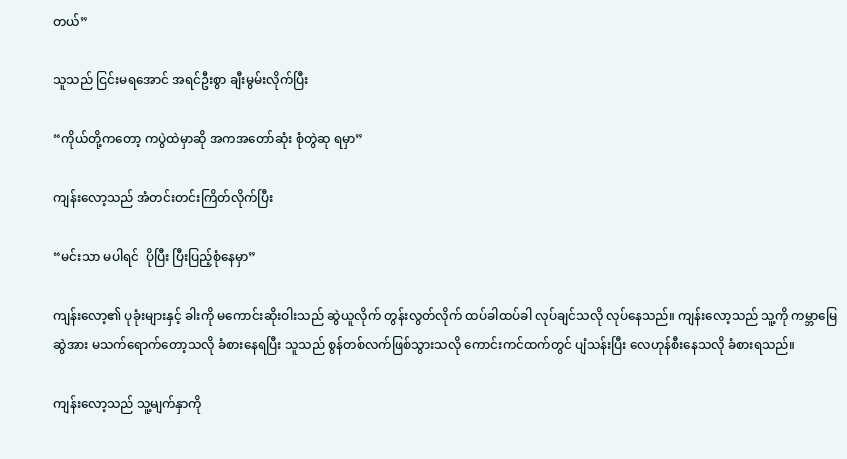တယ်”

သူသည် ငြင်းမရအောင် အရင်ဦးစွာ ချီးမွမ်းလိုက်ပြီး

“ကိုယ်တို့ကတော့ ကပွဲထဲမှာဆို အကအတော်ဆုံး စုံတွဲဆု ရမှာ”

ကျန်းလော့သည် အံတင်းတင်းကြိတ်လိုက်ပြီး

“မင်းသာ မပါရင်  ပိုပြီး ပြီးပြည့်စုံနေမှာ”

ကျန်းလော့၏ ပုခုံးများနှင့် ခါးကို မကောင်းဆိုးဝါးသည် ဆွဲယူလိုက် တွန်းလွတ်လိုက် ထပ်ခါထပ်ခါ လုပ်ချင်သလို လုပ်နေသည်။ ကျန်းလော့သည် သူ့ကို ကမ္ဘာမြေဆွဲအား မသက်ရောက်တော့သလို ခံစားနေရပြီး သူသည် စွန်တစ်လက်ဖြစ်သွားသလို ကောင်းကင်ထက်တွင် ပျံသန်းပြီး လေဟုန်စီးနေသလို ခံစားရသည်။

ကျန်းလော့သည် သူ့မျက်နှာကို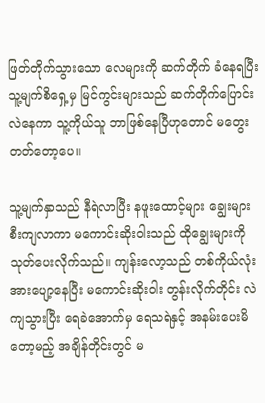ဖြတ်တိုက်သွားသော လေများကို ဆက်တိုက် ခံနေရပြီး သူ့မျက်စိရှေ့မှ မြင်ကွင်းများသည် ဆက်တိုက်ပြောင်းလဲနေကာ သူ့ကိုယ်သူ ဘာဖြစ်နေပြီဟုတောင် မတွေးတတ်တော့ပေ။

သူ့မျက်နှာသည် နီရဲလာပြီး နဖူးထောင့်များ ချွေးများစီးကျလာကာ မကောင်းဆိုးဝါးသည် ထိုချွေးများကို သုတ်ပေးလိုက်သည်။ ကျန်းလော့သည် တစ်ကိုယ်လုံး အားပျော့နေပြီး မကောင်းဆိုးဝါး တွန်းလိုက်တိုင်း လဲကျသွားပြီး ရေခဲအောက်မှ ရေသရဲနှင့် အနမ်းပေးမိတော့မည့် အချိန်တိုင်းတွင် မ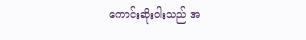ကောင်းဆိုးဝါးသည် အ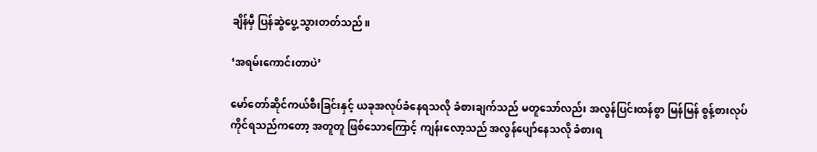ချိန်မှီ ပြန်ဆွဲပွေ့သွားတတ်သည်။

‘အရမ်းကောင်းတာပဲ’

မော်တော်ဆိုင်ကယ်စီးခြင်းနှင့် ယခုအလုပ်ခံနေရသလို ခံစားချက်သည် မတူသော်လည်း အလွန်ပြင်းထန်စွာ မြန်မြန် စွန့်စားလုပ်ကိုင်ရသည်ကတော့ အတူတူ ဖြစ်သောကြောင့် ကျန်းလော့သည် အလွန်ပျော်နေသလို ခံစားရ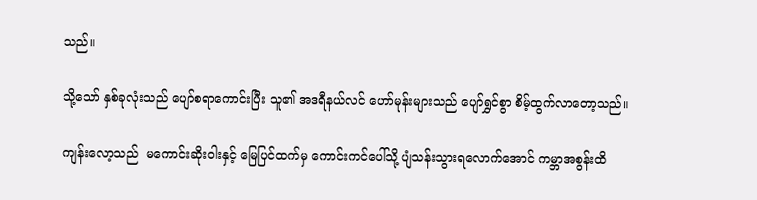သည်။

သို့သော် နှစ်ခုလုံးသည် ပျော်စရာကောင်းပြီး သူ၏ အဒရီနယ်လင် ဟော်မုန်းများသည် ပျော်ရွှင်စွာ စိမ့်ထွက်လာတော့သည်။

ကျန်းလော့သည်  မကောင်းဆိုးဝါးနှင့် မြေပြင်ထက်မှ ကောင်းကင်ပေါ်သို့ ပျံသန်းသွားရလောက်အောင် ကမ္ဘာအစွန်းထိ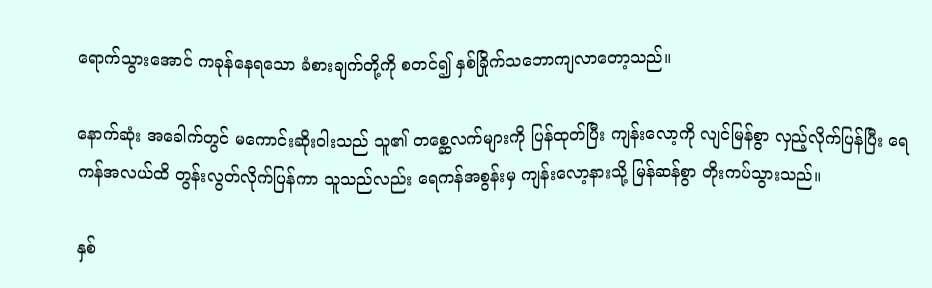ရောက်သွားအောင် ကခုန်နေရသော ခံစားချက်တို့ကို စတင်၍ နှစ်ခြိုက်သဘောကျလာတော့သည်။

နောက်ဆုံး အခေါက်တွင် မကောင်းဆိုးဝါးသည် သူ၏ တစ္ဆေလက်များကို ပြန်ထုတ်ပြီး ကျန်းလော့ကို လျင်မြန်စွာ လှည့်လိုက်ပြန်ပြီး ရေကန်အလယ်ထိ တွန်းလွတ်လိုက်ပြန်ကာ သူသည်လည်း ရေကန်အစွန်းမှ ကျန်းလော့နားသို့ မြန်ဆန်စွာ တိုးကပ်သွားသည်။

နှစ်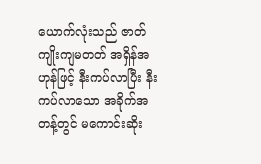ယောက်လုံးသည် ဇာတ်ကျိုးကျမတတ် အရှိန်အဟုန်ဖြင့် နီးကပ်လာပြီး နီးကပ်လာသော အခိုက်အတန့်တွင် မကောင်းဆိုး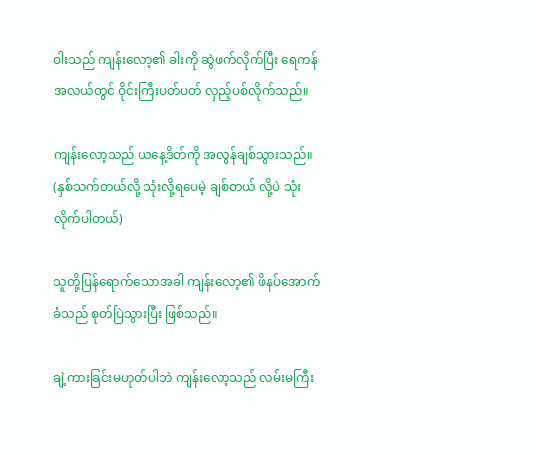ဝါးသည် ကျန်းလော့၏ ခါးကို ဆွဲဖက်လိုက်ပြီး ရေကန်အလယ်တွင် ဝိုင်းကြီးပတ်ပတ် လှည့်ပစ်လိုက်သည်။

ကျန်းလော့သည် ယနေ့ဒိတ်ကို အလွန်ချစ်သွားသည်။ (နှစ်သက်တယ်လို့ သုံးလို့ရပေမဲ့ ချစ်တယ် လို့ပဲ သုံးလိုက်ပါတယ်)

သူတို့ပြန်ရောက်သောအခါ ကျန်းလော့၏ ဖိနပ်အောက်ခံသည် စုတ်ပြဲသွားပြီး ဖြစ်သည်။

ချဲ့ကားခြင်းမဟုတ်ပါဘဲ ကျန်းလော့သည် လမ်းမကြီး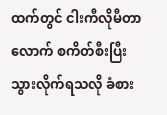ထက်တွင် ငါးကီလိုမီတာလောက် စကိတ်စီးပြီး သွားလိုက်ရသလို ခံစား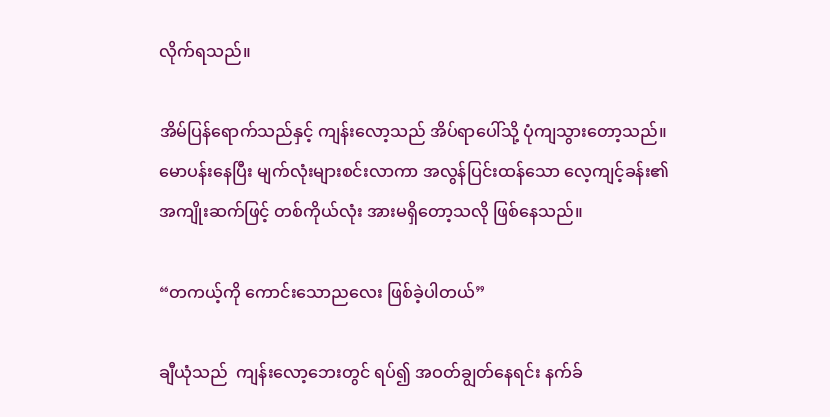လိုက်ရသည်။

အိမ်ပြန်ရောက်သည်နှင့် ကျန်းလော့သည် အိပ်ရာပေါ်သို့ ပုံကျသွားတော့သည်။ မောပန်းနေပြီး မျက်လုံးများစင်းလာကာ အလွန်ပြင်းထန်သော လေ့ကျင့်ခန်း၏ အကျိုးဆက်ဖြင့် တစ်ကိုယ်လုံး အားမရှိတော့သလို ဖြစ်နေသည်။

“တကယ့်ကို ကောင်းသောညလေး ဖြစ်ခဲ့ပါတယ်”

ချီယုံသည်  ကျန်းလော့ဘေးတွင် ရပ်၍ အဝတ်ချွတ်နေရင်း နက်ခ်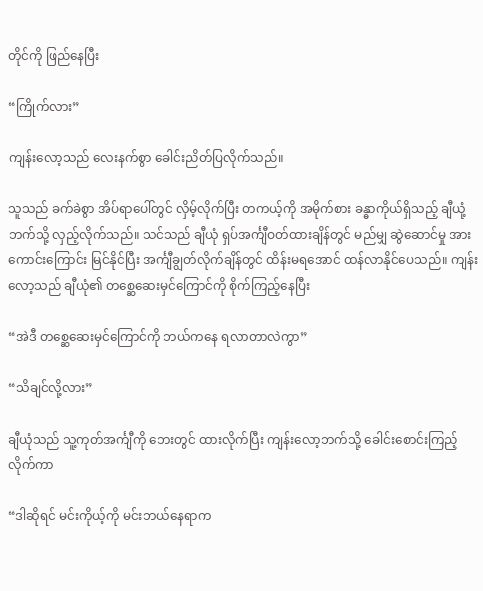တိုင်ကို ဖြည်နေပြီး

“ကြိုက်လား”

ကျန်းလော့သည် လေးနက်စွာ ခေါင်းညိတ်ပြလိုက်သည်။

သူသည် ခက်ခဲစွာ အိပ်ရာပေါ်တွင် လှိမ့်လိုက်ပြီး တကယ့်ကို အမိုက်စား ခန္ဓာကိုယ်ရှိသည့် ချီယုံ့ဘက်သို့ လှည့်လိုက်သည်။ သင်သည် ချီယုံ ရှပ်အင်္ကျီဝတ်ထားချိန်တွင် မည်မျှ ဆွဲဆောင်မှု အားကောင်းကြောင်း မြင်နိုင်ပြီး အင်္ကျီချွတ်လိုက်ချိန်တွင် ထိန်းမရအောင် ထန်လာနိုင်ပေသည်။ ကျန်းလော့သည် ချီယုံ၏ တစ္ဆေဆေးမှင်ကြောင်ကို စိုက်ကြည့်နေပြီး

“အဲဒီ တစ္ဆေဆေးမှင်ကြောင်ကို ဘယ်ကနေ ရလာတာလဲကွာ”

“သိချင်လို့လား”

ချီယုံသည် သူ့ကုတ်အင်္ကျီကို ဘေးတွင် ထားလိုက်ပြီး ကျန်းလော့ဘက်သို့ ခေါင်းစောင်းကြည့်လိုက်ကာ

“ဒါဆိုရင် မင်းကိုယ့်ကို မင်းဘယ်နေရာက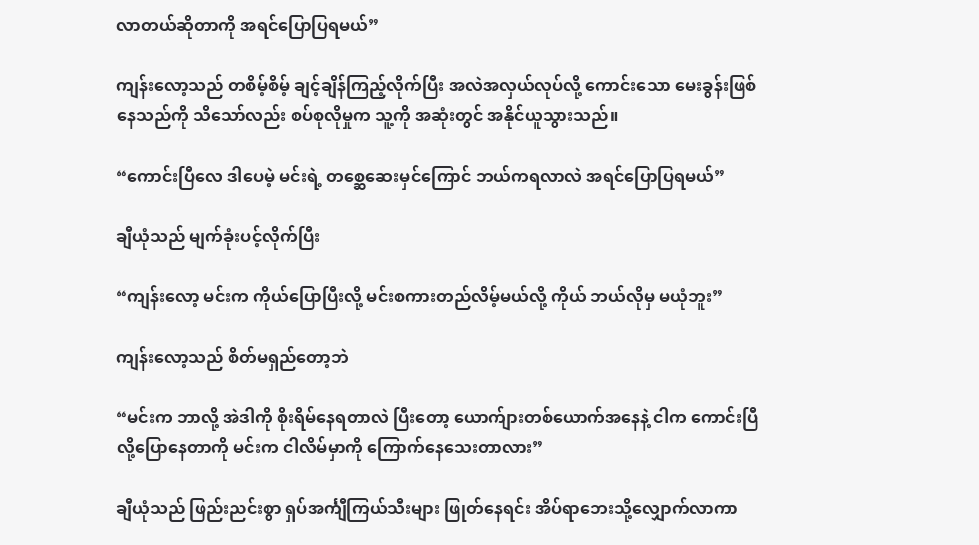လာတယ်ဆိုတာကို အရင်ပြောပြရမယ်”

ကျန်းလော့သည် တစိမ့်စိမ့် ချင့်ချိန်ကြည့်လိုက်ပြီး အလဲအလှယ်လုပ်လို့ ကောင်းသော မေးခွန်းဖြစ်နေသည်ကို သိသော်လည်း စပ်စုလိုမှုက သူ့ကို အဆုံးတွင် အနိုင်ယူသွားသည်။

“ကောင်းပြီလေ ဒါပေမဲ့ မင်းရဲ့ တစ္ဆေဆေးမှင်ကြောင် ဘယ်ကရလာလဲ အရင်ပြောပြရမယ်”

ချီယုံသည် မျက်ခုံးပင့်လိုက်ပြီး

“ကျန်းလော့ မင်းက ကိုယ်ပြောပြီးလို့ မင်းစကားတည်လိမ့်မယ်လို့ ကိုယ် ဘယ်လိုမှ မယုံဘူး”

ကျန်းလော့သည် စိတ်မရှည်တော့ဘဲ

“မင်းက ဘာလို့ အဲဒါကို စိုးရိမ်နေရတာလဲ ပြီးတော့ ယောက်ျားတစ်ယောက်အနေနဲ့ ငါက ကောင်းပြီလို့ပြောနေတာကို မင်းက ငါလိမ်မှာကို ကြောက်နေသေးတာလား”

ချီယုံသည် ဖြည်းညင်းစွာ ရှပ်အင်္ကျီကြယ်သီးများ ဖြုတ်နေရင်း အိပ်ရာဘေးသို့လျှောက်လာကာ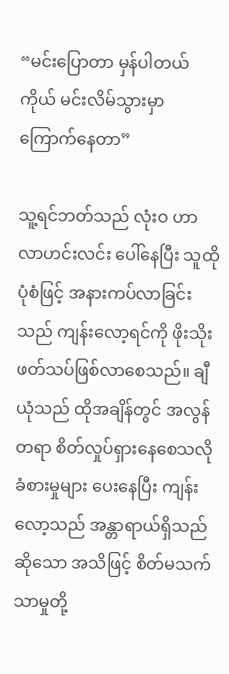“မင်းပြောတာ မှန်ပါတယ် ကိုယ် မင်းလိမ်သွားမှာ ကြောက်နေတာ”

သူ့ရင်ဘတ်သည် လုံးဝ ဟာလာဟင်းလင်း ပေါ်နေပြီး သူထိုပုံစံဖြင့် အနားကပ်လာခြင်းသည် ကျန်းလော့ရင်ကို ဖိုးသိုးဖတ်သပ်ဖြစ်လာစေသည်။ ချီယုံသည် ထိုအချိန်တွင် အလွန်တရာ စိတ်လှုပ်ရှားနေစေသလို ခံစားမှုများ ပေးနေပြီး ကျန်းလော့သည် အန္တာရာယ်ရှိသည်ဆိုသော အသိဖြင့် စိတ်မသက်သာမှုတို့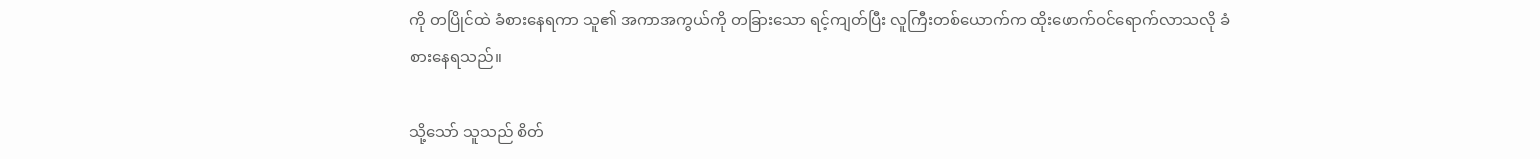ကို တပြိုင်ထဲ ခံစားနေရကာ သူ၏ အကာအကွယ်ကို တခြားသော ရင့်ကျတ်ပြီး လူကြီးတစ်ယောက်က ထိုးဖောက်ဝင်ရောက်လာသလို ခံစားနေရသည်။

သို့သော် သူသည် စိတ်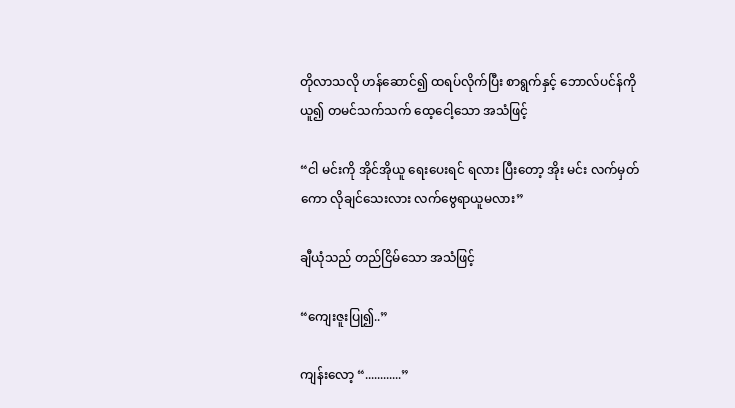တိုလာသလို ဟန်ဆောင်၍ ထရပ်လိုက်ပြီး စာရွက်နှင့် ဘောလ်ပင်န်ကို ယူ၍ တမင်သက်သက် ထေ့ငေါ့သော အသံဖြင့်

“ငါ မင်းကို အိုင်အိုယူ ရေးပေးရင် ရလား ပြီးတော့ အိုး မင်း လက်မှတ်ကော လိုချင်သေးလား လက်ဗွေရာယူမလား”

ချီယုံသည် တည်ငြိမ်သော အသံဖြင့်

“ကျေးဇူးပြု၍..”

ကျန်းလော့ “............”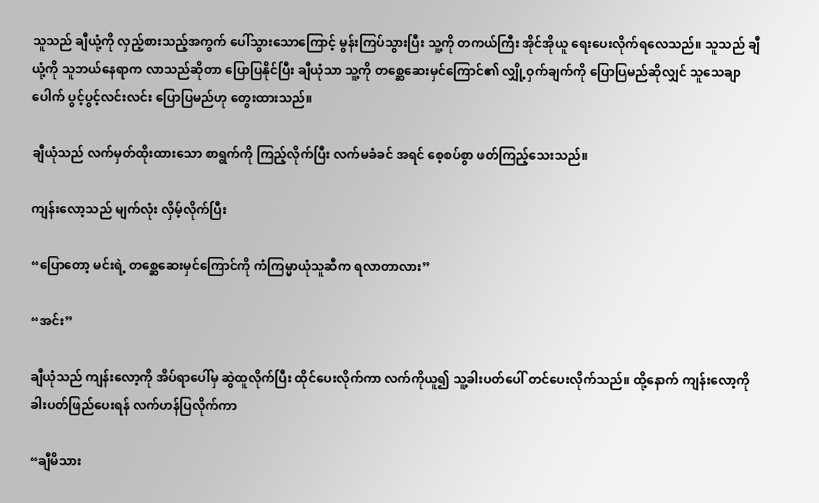သူသည် ချီယုံ့ကို လှည့်စားသည့်အကွက် ပေါ်သွားသောကြောင့် မွန်းကြပ်သွားပြီး သူ့ကို တကယ်ကြီး အိုင်အိုယူ ရေးပေးလိုက်ရလေသည်။ သူသည် ချီယုံ့ကို သူဘယ်နေရာက လာသည်ဆိုတာ ပြောပြနိုင်ပြီး ချီယုံသာ သူ့ကို တစ္ဆေဆေးမှင်ကြောင်၏ လျှို့ဝှက်ချက်ကို ပြောပြမည်ဆိုလျှင် သူသေချာပေါက် ပွင့်ပွင့်လင်းလင်း ပြောပြမည်ဟု တွေးထားသည်။

ချီယုံသည် လက်မှတ်ထိုးထားသော စာရွက်ကို ကြည့်လိုက်ပြီး လက်မခံခင် အရင် စေ့စပ်စွာ ဖတ်ကြည့်သေးသည်။

ကျန်းလော့သည် မျက်လုံး လှိမ့်လိုက်ပြီး

“ပြောတော့ မင်းရဲ့ တစ္ဆေဆေးမှင်ကြောင်ကို ကံကြမ္မာယုံသူဆီက ရလာတာလား”

“အင်း”

ချီယုံသည် ကျန်းလော့ကို အိပ်ရာပေါ်မှ ဆွဲထူလိုက်ပြီး ထိုင်ပေးလိုက်ကာ လက်ကိုယူ၍ သူ့ခါးပတ်ပေါ် တင်ပေးလိုက်သည်။ ထို့နောက် ကျန်းလော့ကို ခါးပတ်ဖြည်ပေးရန် လက်ဟန်ပြလိုက်ကာ

“ချီမိသား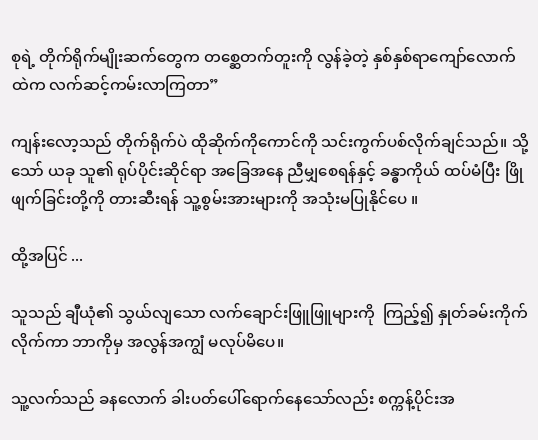စုရဲ့ တိုက်ရိုက်မျိုးဆက်တွေက တစ္ဆေတက်တူးကို လွန်ခဲ့တဲ့ နှစ်နှစ်ရာကျော်လောက်ထဲက လက်ဆင့်ကမ်းလာကြတာ”

ကျန်းလော့သည် တိုက်ရိုက်ပဲ ထိုဆိုက်ကိုကောင်ကို သင်းကွက်ပစ်လိုက်ချင်သည်။ သို့သော် ယခု သူ၏ ရုပ်ပိုင်းဆိုင်ရာ အခြေအနေ ညီမျှစေရန်နှင့် ခန္ဓာကိုယ် ထပ်မံပြီး ဖြိုဖျက်ခြင်းတို့ကို တားဆီးရန် သူ့စွမ်းအားများကို အသုံးမပြုနိုင်ပေ ။

ထို့အပြင် ...

သူသည် ချီယုံ၏ သွယ်လျသော လက်ချောင်းဖြူဖြူများကို  ကြည့်၍ နှုတ်ခမ်းကိုက်လိုက်ကာ ဘာကိုမှ အလွန်အကျွံ မလုပ်မိပေ။

သူ့လက်သည် ခနလောက် ခါးပတ်ပေါ်ရောက်နေသော်လည်း စက္ကန့်ပိုင်းအ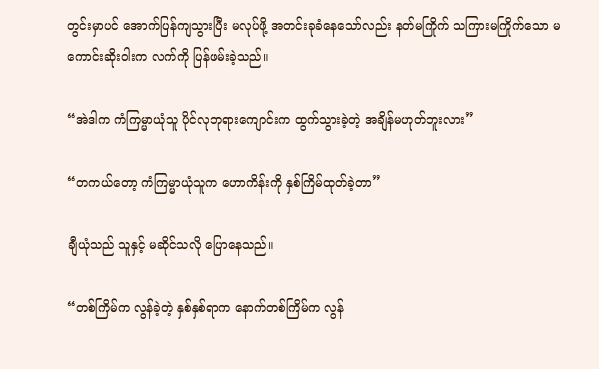တွင်းမှာပင် အောက်ပြန်ကျသွားပြီး မလုပ်ဖို့ အတင်းခုခံနေသော်လည်း နတ်မကြိုက် သကြားမကြိုက်သော မကောင်းဆိုးဝါးက လက်ကို ပြန်ဖမ်းခဲ့သည်။

“အဲဒါက ကံကြမ္မာယုံသူ ပိုင်လုဘုရားကျောင်းက ထွက်သွားခဲ့တဲ့ အချိန်မဟုတ်ဘူးလား”

“တကယ်တော့ ကံကြမ္မာယုံသူက ဟောကိန်းကို နှစ်ကြိမ်ထုတ်ခဲ့တာ”

ချီယုံသည် သူနှင့် မဆိုင်သလို ပြောနေသည်။

“တစ်ကြိမ်က လွန်ခဲ့တဲ့ နှစ်နှစ်ရာက နောက်တစ်ကြိမ်က လွန်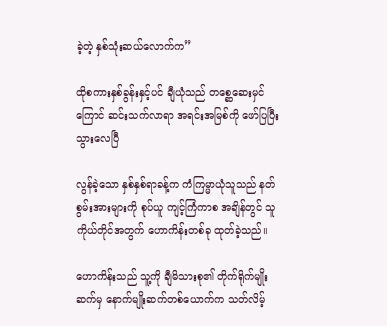ခဲ့တဲ့ နှစ်သုံးဆယ်လောက်က”

ထိုစကားနှစ်ခွန်းနှင့်ပင် ချီယုံသည် တစ္ဆေဆေးမှင်ကြောင် ဆင်းသက်လာရာ အရင်းအမြစ်ကို ဖော်ပြပြီးသွားလေပြီ

လွန်ခဲ့သော နှစ်နှစ်ရာခန့်က ကံကြမ္မာယုံသူသည် နတ်စွမ်းအားများကို စုပ်ယူ ကျင့်ကြံကာစ အချိန်တွင် သူကိုယ်တိုင်အတွက် ဟောကိန်းတစ်ခု ထုတ်ခဲ့သည်။

ဟောကိန်းသည် သူ့ကို ချီမိသားစု၏ တိုက်ရိုက်မျိုးဆက်မှ နောက်မျိုးဆက်တစ်ယောက်က သတ်လိမ့်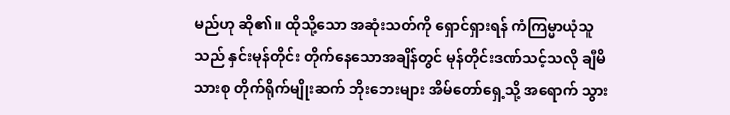မည်ဟု ဆို၏။ ထိုသို့သော အဆုံးသတ်ကို ရှောင်ရှားရန် ကံကြမ္မာယုံသူသည် နှင်းမုန်တိုင်း တိုက်နေသောအချိန်တွင် မုန်တိုင်းဒဏ်သင့်သလို ချီမိသားစု တိုက်ရိုက်မျိုးဆက် ဘိုးဘေးများ အိမ်တော်ရှေ့သို့ အရောက် သွား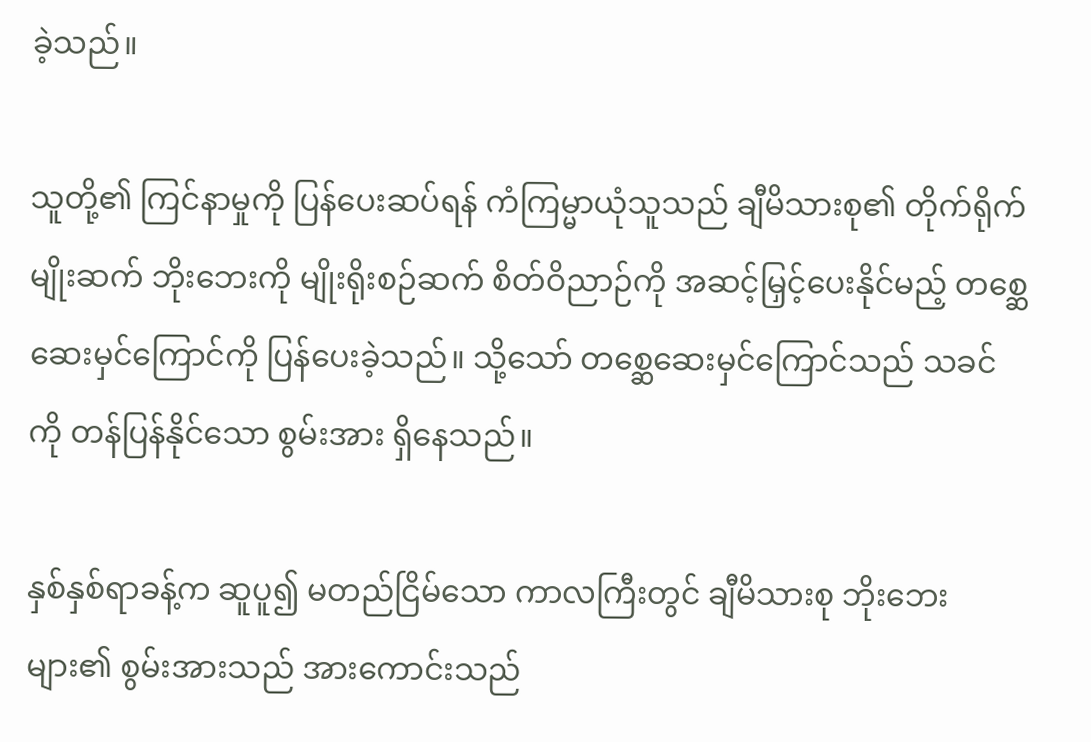ခဲ့သည်။

သူတို့၏ ကြင်နာမှုကို ပြန်ပေးဆပ်ရန် ကံကြမ္မာယုံသူသည် ချီမိသားစု၏ တိုက်ရိုက်မျိုးဆက် ဘိုးဘေးကို မျိုးရိုးစဉ်ဆက် စိတ်ဝိညာဉ်ကို အဆင့်မြှင့်ပေးနိုင်မည့် တစ္ဆေဆေးမှင်ကြောင်ကို ပြန်ပေးခဲ့သည်။ သို့သော် တစ္ဆေဆေးမှင်ကြောင်သည် သခင်ကို တန်ပြန်နိုင်သော စွမ်းအား ရှိနေသည်။

နှစ်နှစ်ရာခန့်က ဆူပူ၍ မတည်ငြိမ်သော ကာလကြီးတွင် ချီမိသားစု ဘိုးဘေးများ၏ စွမ်းအားသည် အားကောင်းသည်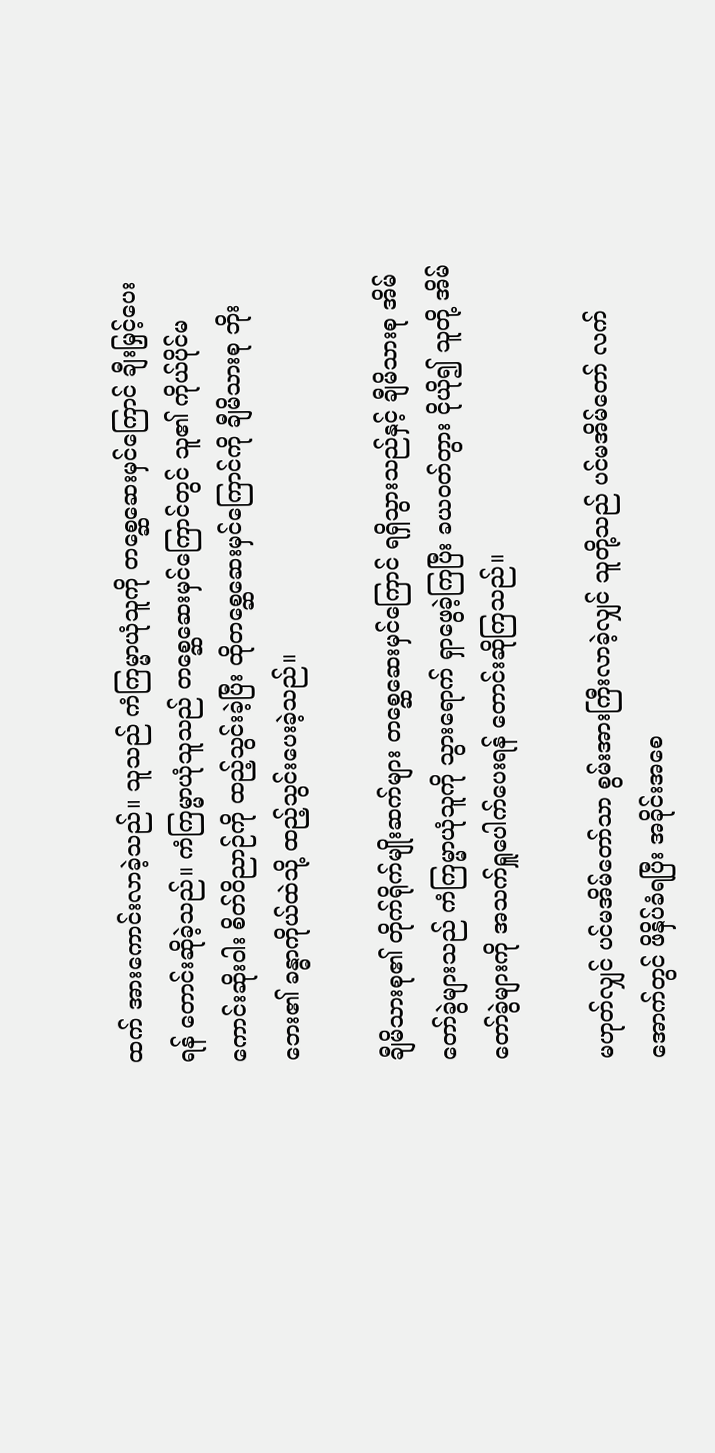ထက် အားကောင်းလာခဲ့သည်။ သူသည် ကံကြမ္မာယုံသူကို တစ္ဆေဆေးမှင်ကြောင် ချီးမြှင့်ပေးရန် တောင်းဆိုခဲ့သည်။ ကံကြမ္မာယုံသူသည် တစ္ဆေဆေးမှင်ကြောင်တွင် သူ၏ ကိုယ်ပိုင်မကောင်းဆိုးဝါး စိတ်ဝိညာဉ်ကို ထည့်သွင်းခဲ့ပြီး ထိုတစ္ဆေဆေးမှင်ကြောင်ကို ချီမိသားစု ဘိုးဘေး၏ ခန္ဓာကိုယ်ထဲသို့ ထည့်သွင်းပေးခဲ့သည်။

ချီမိသားစု၏ တိုက်ရိုက်မျိုးဆက်များ တစ္ဆေဆေးမှင်ကြောင် ရရှိသွားသည်နှင့် ချီမိသားစု အိမ်တော်ခွဲများသည် ကံကြမ္မာယုံသူကို သွားရောက် ရှာဖွေခဲ့ကြပြီး ခယဝတ်တွား ငိုယို၍ သူတို့ အိမ်တော်ခွဲများကို အသက်ရှူပေါက်ပေးရန် တောင်းဆိုကြသည်။

မဟုတ်လျှင် ပင်မအိမ်တော်သာ စွမ်းအားကြီးလာခဲ့လျှင် သူတို့သည် ပင်မအိမ်တော် လက်အောက်တွင် ဖိနှိပ်ခံရပြီး အခိုင်းအစေ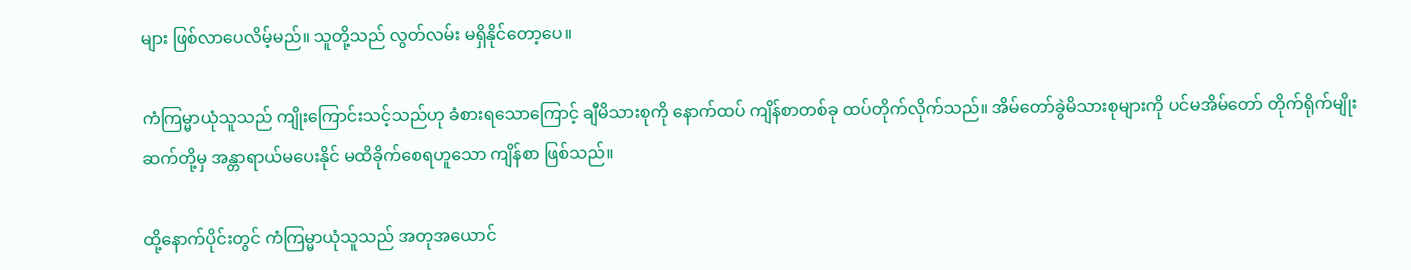များ ဖြစ်လာပေလိမ့်မည်။ သူတို့သည် လွတ်လမ်း မရှိနိုင်တော့ပေ။

ကံကြမ္မာယုံသူသည် ကျိုးကြောင်းသင့်သည်ဟု ခံစားရသောကြောင့် ချီမိသားစုကို နောက်ထပ် ကျိန်စာတစ်ခု ထပ်တိုက်လိုက်သည်။ အိမ်တော်ခွဲမိသားစုများကို ပင်မအိမ်တော် တိုက်ရိုက်မျိုးဆက်တို့မှ အန္တာရာယ်မပေးနိုင် မထိခိုက်စေရဟူသော ကျိန်စာ ဖြစ်သည်။

ထို့နောက်ပိုင်းတွင် ကံကြမ္မာယုံသူသည် အတုအယောင်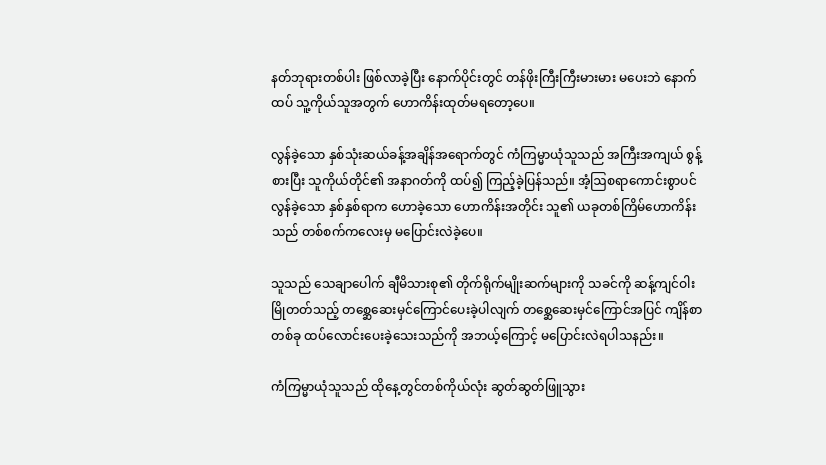နတ်ဘုရားတစ်ပါး ဖြစ်လာခဲ့ပြီး နောက်ပိုင်းတွင် တန်ဖိုးကြီးကြီးမားမား မပေးဘဲ နောက်ထပ် သူ့ကိုယ်သူအတွက် ဟောကိန်းထုတ်မရတော့ပေ။

လွန်ခဲ့သော နှစ်သုံးဆယ်ခန့်အချိန်အရောက်တွင် ကံကြမ္မာယုံသူသည် အကြီးအကျယ် စွန့်စားပြီး သူကိုယ်တိုင်၏ အနာဂတ်ကို ထပ်၍ ကြည့်ခဲ့ပြန်သည်။ အံ့ဩစရာကောင်းစွာပင် လွန်ခဲ့သော နှစ်နှစ်ရာက ဟောခဲ့သော ဟောကိန်းအတိုင်း သူ၏ ယခုတစ်ကြိမ်ဟောကိန်းသည် တစ်စက်ကလေးမှ မပြောင်းလဲခဲ့ပေ။

သူသည် သေချာပေါက် ချီမိသားစု၏ တိုက်ရိုက်မျိုးဆက်များကို သခင်ကို ဆန့်ကျင်ဝါးမြိုတတ်သည့် တစ္ဆေဆေးမှင်ကြောင်ပေးခဲ့ပါလျက် တစ္ဆေဆေးမှင်ကြောင်အပြင် ကျိန်စာတစ်ခု ထပ်လောင်းပေးခဲ့သေးသည်ကို အဘယ့်ကြောင့် မပြောင်းလဲရပါသနည်း။

ကံကြမ္မာယုံသူသည် ထိုနေ့တွင်တစ်ကိုယ်လုံး ဆွတ်ဆွတ်ဖြူသွား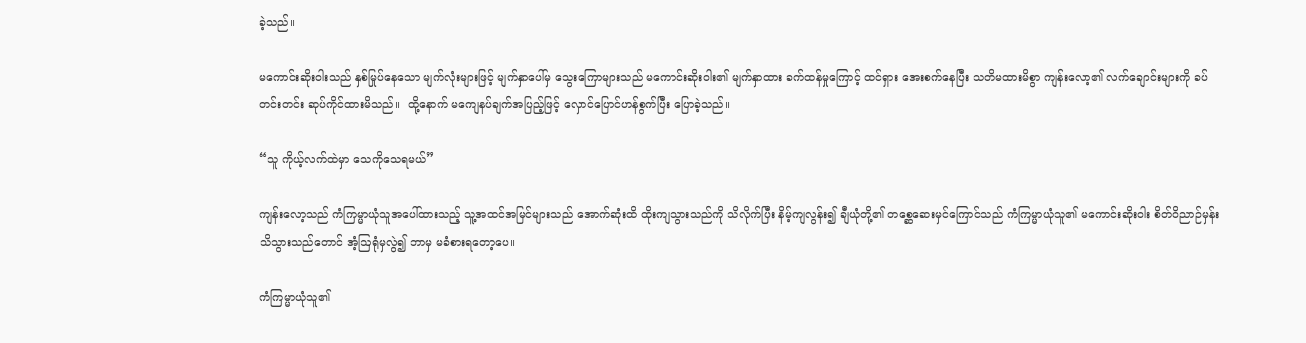ခဲ့သည်။

မကောင်းဆိုးဝါးသည် နှစ်မြုပ်နေသော မျက်လုံးများဖြင့် မျက်နှာပေါ်မှ သွေးကြောများသည် မကောင်းဆိုးဝါး၏ မျက်နှာထား ခက်ထန်မှုကြောင့် ထင်ရှား အေးစက်နေပြီး သတိမထားမိစွာ ကျန်းလော့၏ လက်ချောင်းများကို ခပ်တင်းတင်း ဆုပ်ကိုင်ထားမိသည်။  ထို့နောက် မကျေနပ်ချက်အပြည့်ဖြင့် လှောင်ပြောင်ဟန်စွက်ပြီး ပြောခဲ့သည်။

“သူ ကိုယ့်လက်ထဲမှာ သေကိုသေရမယ်”

ကျန်းလော့သည် ကံကြမ္မာယုံသူအပေါ်ထားသည့် သူ့အထင်အမြင်များသည် အောက်ဆုံးထိ ထိုးကျသွားသည်ကို သိလိုက်ပြီး နိမ့်ကျလွန်း၍ ချီယုံတို့၏ တစ္ဆေဆေးမှင်ကြောင်သည် ကံကြမ္မာယုံသူ၏ မကောင်းဆိုးဝါး စိတ်ဝိညာဉ်မှန်း သိသွားသည်တောင် အံ့ဩရုံမှလွဲ၍ ဘာမှ မခံစားရတော့ပေ။

ကံကြမ္မာယုံသူ၏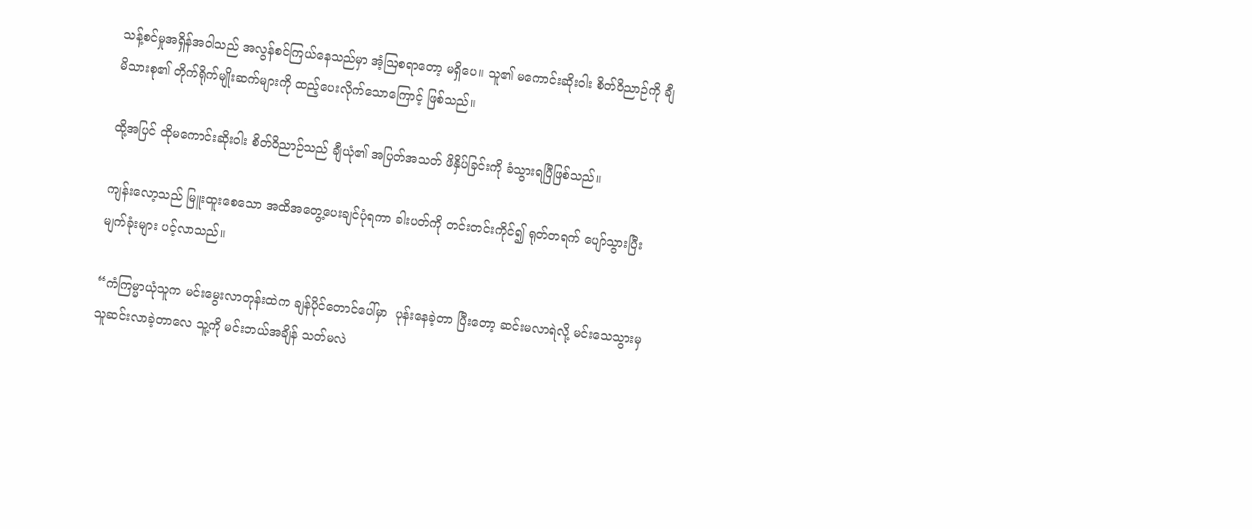သန့်စင်မှုအရှိန်အဝါသည် အလွန်စင်ကြယ်နေသည်မှာ အံ့ဩစရာတော့ မရှိပေ။ သူ၏ မကောင်းဆိုးဝါး စိတ်ဝိညာဉ်ကို ချီမိသားစု၏ တိုက်ရိုက်မျိုးဆက်များကို ထည့်ပေးလိုက်သောကြောင့် ဖြစ်သည်။

ထို့အပြင် ထိုမကောင်းဆိုးဝါး စိတ်ဝိညာဉ်သည် ချီယုံ၏ အပြတ်အသတ် ဖိနှိပ်ခြင်းကို ခံသွားရပြီဖြစ်သည်။

ကျန်းလော့သည် မြူးထူးစေသော အထိအတွေ့ပေးချင်ပုံရကာ ခါးပတ်ကို တင်းတင်းကိုင်၍ ရုတ်တရက် ပျော်သွားပြီး မျက်ခုံးများ ပင့်လာသည်။

“ကံကြမ္မာယုံသူက မင်းမွေးလာတုန်းထဲက ချန်ပိုင်တောင်ပေါ်မှာ  ပုန်းနေခဲ့တာ ပြီးတော့ ဆင်းမလာရဲလို့ မင်းသေသွားမှ သူဆင်းလာခဲ့တာလေ သူ့ကို မင်းဘယ်အချိန် သတ်မလဲ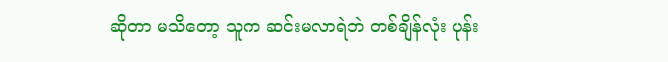ဆိုတာ မသိတော့ သူက ဆင်းမလာရဲဘဲ တစ်ချိန်လုံး ပုန်း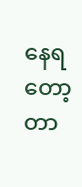နေရတော့တာ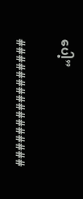ပေါ့”

################